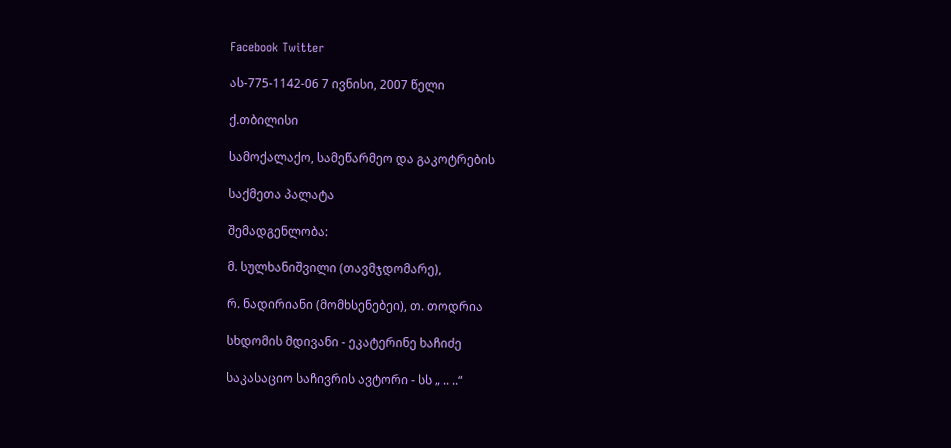Facebook Twitter

ას-775-1142-06 7 ივნისი, 2007 წელი

ქ.თბილისი

სამოქალაქო, სამეწარმეო და გაკოტრების

საქმეთა პალატა

შემადგენლობა:

მ. სულხანიშვილი (თავმჯდომარე),

რ. ნადირიანი (მომხსენებეი), თ. თოდრია

სხდომის მდივანი - ეკატერინე ხაჩიძე

საკასაციო საჩივრის ავტორი - სს „ .. ..“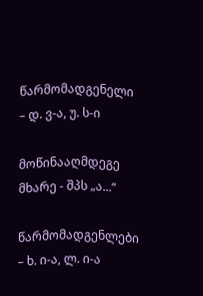წარმომადგენელი – დ. ვ-ა, უ. ს-ი

მოწინააღმდეგე მხარე - შპს „ა...“

წარმომადგენლები – ხ. ი-ა, ლ. ი-ა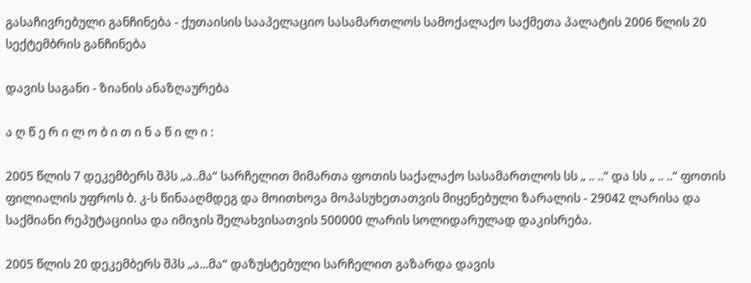გასაჩივრებული განჩინება - ქუთაისის სააპელაციო სასამართლოს სამოქალაქო საქმეთა პალატის 2006 წლის 20 სექტემბრის განჩინება

დავის საგანი - ზიანის ანაზღაურება

ა ღ წ ე რ ი ლ ო ბ ი თ ი ნ ა წ ი ლ ი :

2005 წლის 7 დეკემბერს შპს „ა..მა“ სარჩელით მიმართა ფოთის საქალაქო სასამართლოს სს „ .. ..“ და სს „ .. ..“ ფოთის ფილიალის უფროს ბ. კ-ს წინააღმდეგ და მოითხოვა მოპასუხეთათვის მიყენებული ზარალის - 29042 ლარისა და საქმიანი რეპუტაციისა და იმიჯის შელახვისათვის 500000 ლარის სოლიდარულად დაკისრება.

2005 წლის 20 დეკემბერს შპს „ა...მა“ დაზუსტებული სარჩელით გაზარდა დავის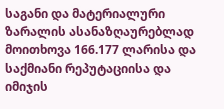საგანი და მატერიალური ზარალის ასანაზღაურებლად მოითხოვა 166.177 ლარისა და საქმიანი რეპუტაციისა და იმიჯის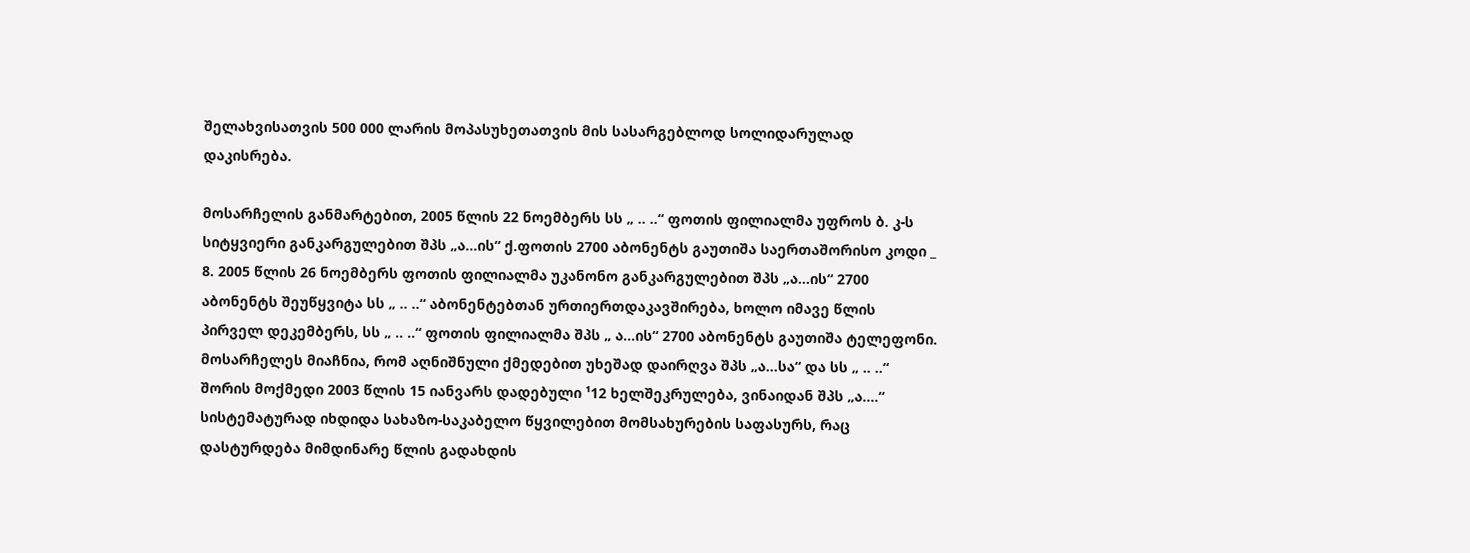შელახვისათვის 500 000 ლარის მოპასუხეთათვის მის სასარგებლოდ სოლიდარულად დაკისრება.

მოსარჩელის განმარტებით, 2005 წლის 22 ნოემბერს სს „ .. ..“ ფოთის ფილიალმა უფროს ბ. კ-ს სიტყვიერი განკარგულებით შპს „ა...ის“ ქ.ფოთის 2700 აბონენტს გაუთიშა საერთაშორისო კოდი _ 8. 2005 წლის 26 ნოემბერს ფოთის ფილიალმა უკანონო განკარგულებით შპს „ა...ის“ 2700 აბონენტს შეუწყვიტა სს „ .. ..“ აბონენტებთან ურთიერთდაკავშირება, ხოლო იმავე წლის პირველ დეკემბერს, სს „ .. ..“ ფოთის ფილიალმა შპს „ ა...ის“ 2700 აბონენტს გაუთიშა ტელეფონი. მოსარჩელეს მიაჩნია, რომ აღნიშნული ქმედებით უხეშად დაირღვა შპს „ა...სა“ და სს „ .. ..“ შორის მოქმედი 2003 წლის 15 იანვარს დადებული ¹12 ხელშეკრულება, ვინაიდან შპს „ა....“ სისტემატურად იხდიდა სახაზო-საკაბელო წყვილებით მომსახურების საფასურს, რაც დასტურდება მიმდინარე წლის გადახდის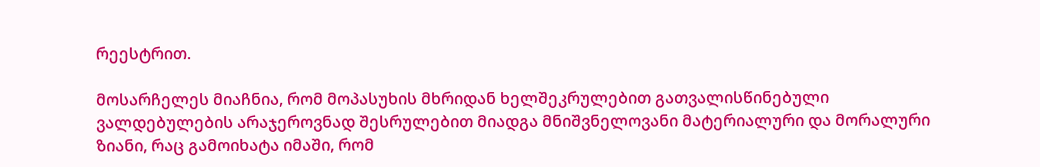რეესტრით.

მოსარჩელეს მიაჩნია, რომ მოპასუხის მხრიდან ხელშეკრულებით გათვალისწინებული ვალდებულების არაჯეროვნად შესრულებით მიადგა მნიშვნელოვანი მატერიალური და მორალური ზიანი, რაც გამოიხატა იმაში, რომ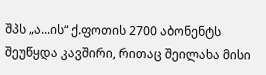შპს „ა...ის“ ქ.ფოთის 2700 აბონენტს შეუწყდა კავშირი, რითაც შეილახა მისი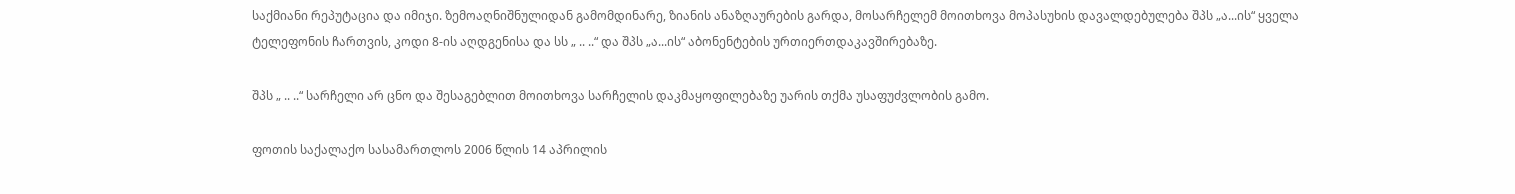საქმიანი რეპუტაცია და იმიჯი. ზემოაღნიშნულიდან გამომდინარე, ზიანის ანაზღაურების გარდა, მოსარჩელემ მოითხოვა მოპასუხის დავალდებულება შპს „ა...ის“ ყველა ტელეფონის ჩართვის, კოდი 8-ის აღდგენისა და სს „ .. ..“ და შპს „ა...ის“ აბონენტების ურთიერთდაკავშირებაზე.

შპს „ .. ..“ სარჩელი არ ცნო და შესაგებლით მოითხოვა სარჩელის დაკმაყოფილებაზე უარის თქმა უსაფუძვლობის გამო.

ფოთის საქალაქო სასამართლოს 2006 წლის 14 აპრილის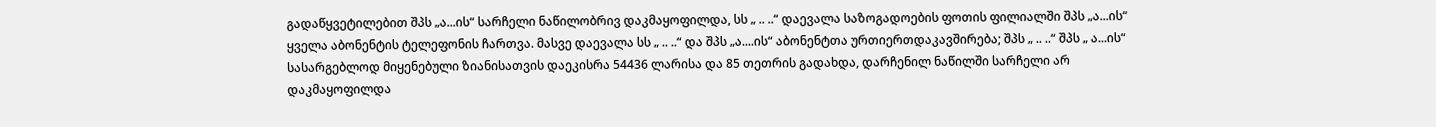გადაწყვეტილებით შპს „ა...ის“ სარჩელი ნაწილობრივ დაკმაყოფილდა, სს „ .. ..“ დაევალა საზოგადოების ფოთის ფილიალში შპს „ა...ის“ ყველა აბონენტის ტელეფონის ჩართვა. მასვე დაევალა სს „ .. ..“ და შპს „ა....ის“ აბონენტთა ურთიერთდაკავშირება; შპს „ .. ..“ შპს „ ა...ის“ სასარგებლოდ მიყენებული ზიანისათვის დაეკისრა 54436 ლარისა და 85 თეთრის გადახდა, დარჩენილ ნაწილში სარჩელი არ დაკმაყოფილდა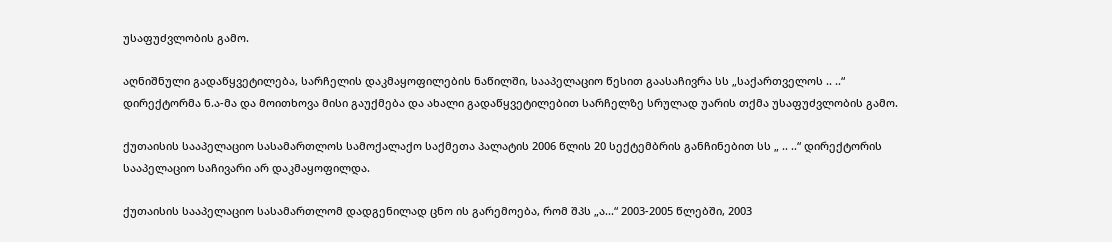უსაფუძვლობის გამო.

აღნიშნული გადაწყვეტილება, სარჩელის დაკმაყოფილების ნაწილში, სააპელაციო წესით გაასაჩივრა სს „საქართველოს .. ..“ დირექტორმა ნ.ა-მა და მოითხოვა მისი გაუქმება და ახალი გადაწყვეტილებით სარჩელზე სრულად უარის თქმა უსაფუძვლობის გამო.

ქუთაისის სააპელაციო სასამართლოს სამოქალაქო საქმეთა პალატის 2006 წლის 20 სექტემბრის განჩინებით სს „ .. ..“ დირექტორის სააპელაციო საჩივარი არ დაკმაყოფილდა.

ქუთაისის სააპელაციო სასამართლომ დადგენილად ცნო ის გარემოება, რომ შპს „ა...“ 2003-2005 წლებში, 2003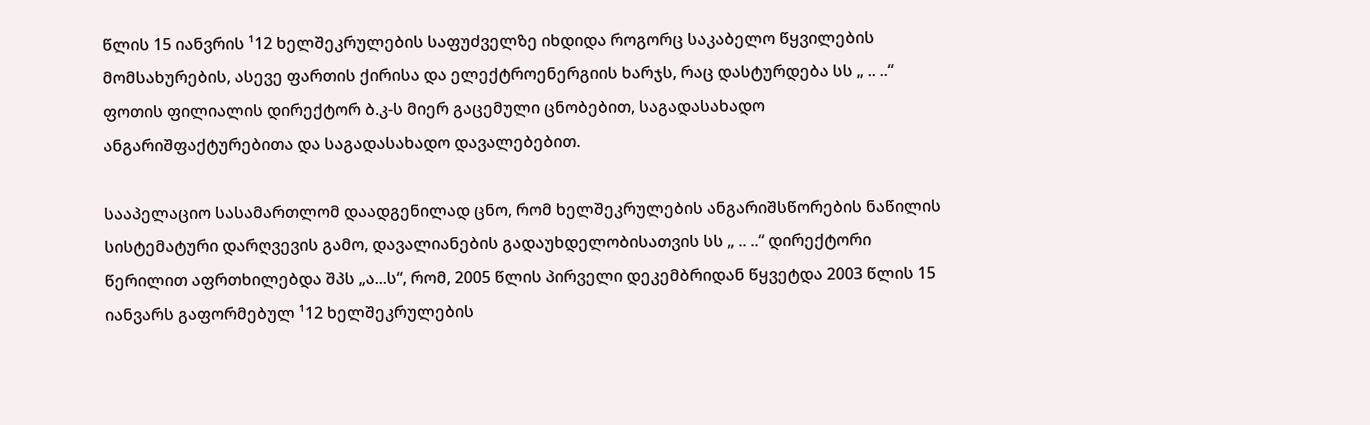წლის 15 იანვრის ¹12 ხელშეკრულების საფუძველზე იხდიდა როგორც საკაბელო წყვილების მომსახურების, ასევე ფართის ქირისა და ელექტროენერგიის ხარჯს, რაც დასტურდება სს „ .. ..“ ფოთის ფილიალის დირექტორ ბ.კ-ს მიერ გაცემული ცნობებით, საგადასახადო ანგარიშფაქტურებითა და საგადასახადო დავალებებით.

სააპელაციო სასამართლომ დაადგენილად ცნო, რომ ხელშეკრულების ანგარიშსწორების ნაწილის სისტემატური დარღვევის გამო, დავალიანების გადაუხდელობისათვის სს „ .. ..“ დირექტორი წერილით აფრთხილებდა შპს „ა...ს“, რომ, 2005 წლის პირველი დეკემბრიდან წყვეტდა 2003 წლის 15 იანვარს გაფორმებულ ¹12 ხელშეკრულების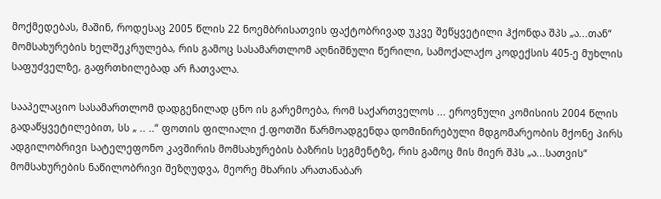მოქმედებას, მაშინ, როდესაც 2005 წლის 22 ნოემბრისათვის ფაქტობრივად უკვე შეწყვეტილი ჰქონდა შპს „ა...თან“ მომსახურების ხელშეკრულება, რის გამოც სასამართლომ აღნიშნული წერილი, სამოქალაქო კოდექსის 405-ე მუხლის საფუძველზე, გაფრთხილებად არ ჩათვალა.

სააპელაციო სასამართლომ დადგენილად ცნო ის გარემოება, რომ საქართველოს ... ეროვნული კომისიის 2004 წლის გადაწყვეტილებით, სს „ .. ..“ ფოთის ფილიალი ქ.ფოთში წარმოადგენდა დომინირებული მდგომარეობის მქონე პირს ადგილობრივი სატელეფონო კავშირის მომსახურების ბაზრის სეგმენტზე, რის გამოც მის მიერ შპს „ა...სათვის“ მომსახურების ნაწილობრივი შეზღუდვა, მეორე მხარის არათანაბარ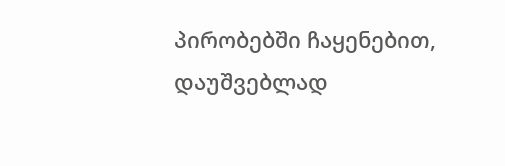პირობებში ჩაყენებით, დაუშვებლად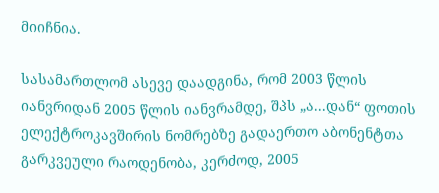მიიჩნია.

სასამართლომ ასევე დაადგინა, რომ 2003 წლის იანვრიდან 2005 წლის იანვრამდე, შპს „ა...დან“ ფოთის ელექტროკავშირის ნომრებზე გადაერთო აბონენტთა გარკვეული რაოდენობა, კერძოდ, 2005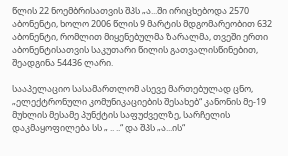წლის 22 ნოემბრისათვის შპს „ა...ში ირიცხებოდა 2570 აბონენტი, ხოლო 2006 წლის 9 მარტის მდგომარეობით 632 აბონენტი, რომლით მიყენებულმა ზარალმა, თვეში ერთი აბონენტისათვის საკუთარი წილის გათვალისწინებით, შეადგინა 54436 ლარი.

სააპელაციო სასამართლომ ასევე მართებულად ცნო, „ელექტრონული კომუნიკაციების შესახებ“ კანონის მე-19 მუხლის მესამე პუნქტის საფუძველზე, სარჩელის დაკმაყოფილება სს „ .. ..“ და შპს „ა...ის“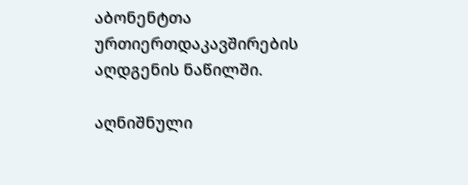აბონენტთა ურთიერთდაკავშირების აღდგენის ნაწილში.

აღნიშნული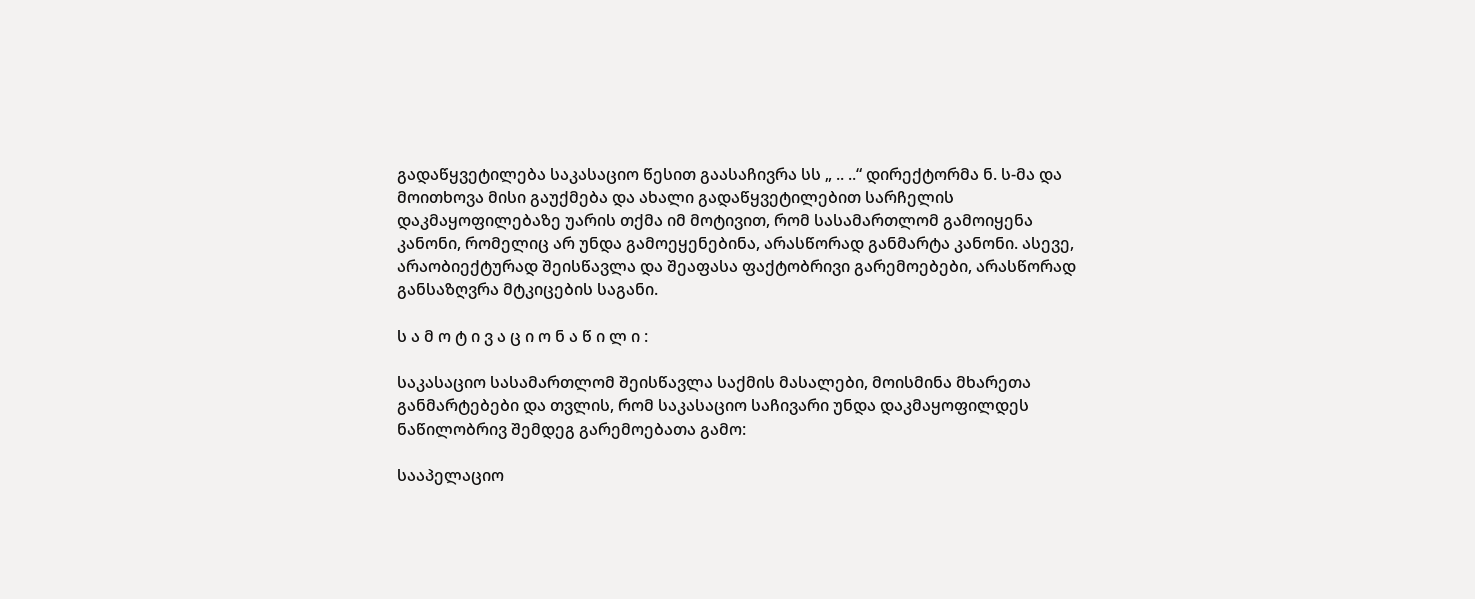გადაწყვეტილება საკასაციო წესით გაასაჩივრა სს „ .. ..“ დირექტორმა ნ. ს-მა და მოითხოვა მისი გაუქმება და ახალი გადაწყვეტილებით სარჩელის დაკმაყოფილებაზე უარის თქმა იმ მოტივით, რომ სასამართლომ გამოიყენა კანონი, რომელიც არ უნდა გამოეყენებინა, არასწორად განმარტა კანონი. ასევე, არაობიექტურად შეისწავლა და შეაფასა ფაქტობრივი გარემოებები, არასწორად განსაზღვრა მტკიცების საგანი.

ს ა მ ო ტ ი ვ ა ც ი ო ნ ა წ ი ლ ი :

საკასაციო სასამართლომ შეისწავლა საქმის მასალები, მოისმინა მხარეთა განმარტებები და თვლის, რომ საკასაციო საჩივარი უნდა დაკმაყოფილდეს ნაწილობრივ შემდეგ გარემოებათა გამო:

სააპელაციო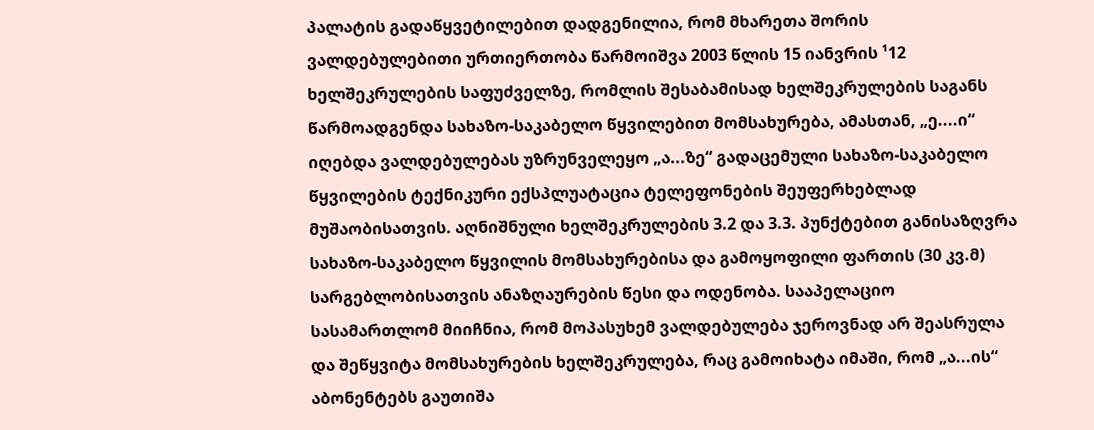პალატის გადაწყვეტილებით დადგენილია, რომ მხარეთა შორის ვალდებულებითი ურთიერთობა წარმოიშვა 2003 წლის 15 იანვრის ¹12 ხელშეკრულების საფუძველზე, რომლის შესაბამისად ხელშეკრულების საგანს წარმოადგენდა სახაზო-საკაბელო წყვილებით მომსახურება, ამასთან, „ე....ი“ იღებდა ვალდებულებას უზრუნველეყო „ა...ზე“ გადაცემული სახაზო-საკაბელო წყვილების ტექნიკური ექსპლუატაცია ტელეფონების შეუფერხებლად მუშაობისათვის. აღნიშნული ხელშეკრულების 3.2 და 3.3. პუნქტებით განისაზღვრა სახაზო-საკაბელო წყვილის მომსახურებისა და გამოყოფილი ფართის (30 კვ.მ) სარგებლობისათვის ანაზღაურების წესი და ოდენობა. სააპელაციო სასამართლომ მიიჩნია, რომ მოპასუხემ ვალდებულება ჯეროვნად არ შეასრულა და შეწყვიტა მომსახურების ხელშეკრულება, რაც გამოიხატა იმაში, რომ „ა...ის“ აბონენტებს გაუთიშა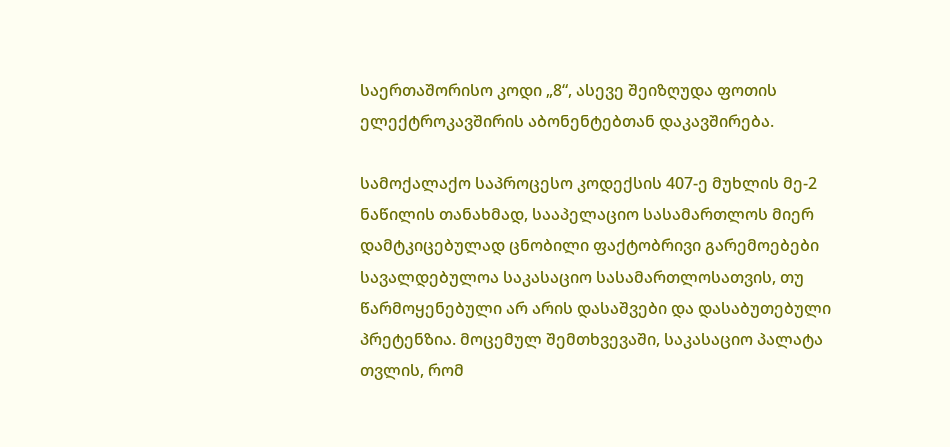საერთაშორისო კოდი „8“, ასევე შეიზღუდა ფოთის ელექტროკავშირის აბონენტებთან დაკავშირება.

სამოქალაქო საპროცესო კოდექსის 407-ე მუხლის მე-2 ნაწილის თანახმად, სააპელაციო სასამართლოს მიერ დამტკიცებულად ცნობილი ფაქტობრივი გარემოებები სავალდებულოა საკასაციო სასამართლოსათვის, თუ წარმოყენებული არ არის დასაშვები და დასაბუთებული პრეტენზია. მოცემულ შემთხვევაში, საკასაციო პალატა თვლის, რომ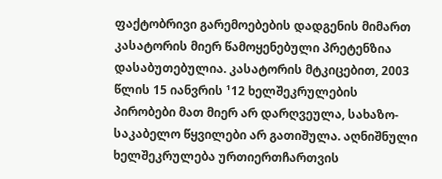ფაქტობრივი გარემოებების დადგენის მიმართ კასატორის მიერ წამოყენებული პრეტენზია დასაბუთებულია. კასატორის მტკიცებით, 2003 წლის 15 იანვრის ¹12 ხელშეკრულების პირობები მათ მიერ არ დარღვეულა, სახაზო-საკაბელო წყვილები არ გათიშულა. აღნიშნული ხელშეკრულება ურთიერთჩართვის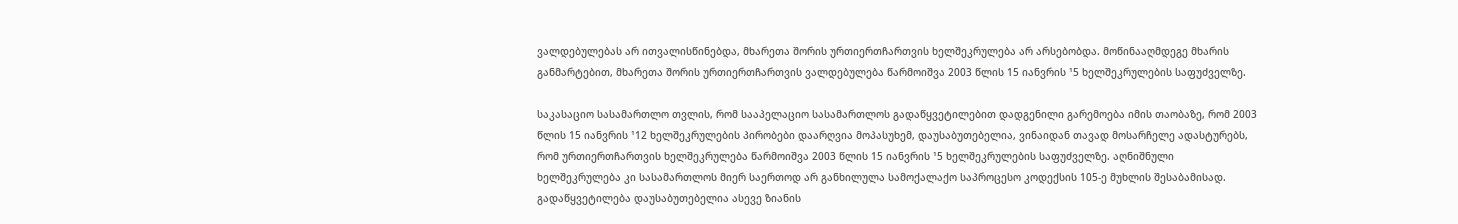ვალდებულებას არ ითვალისწინებდა, მხარეთა შორის ურთიერთჩართვის ხელშეკრულება არ არსებობდა. მოწინააღმდეგე მხარის განმარტებით, მხარეთა შორის ურთიერთჩართვის ვალდებულება წარმოიშვა 2003 წლის 15 იანვრის ¹5 ხელშეკრულების საფუძველზე.

საკასაციო სასამართლო თვლის, რომ სააპელაციო სასამართლოს გადაწყვეტილებით დადგენილი გარემოება იმის თაობაზე, რომ 2003 წლის 15 იანვრის ¹12 ხელშეკრულების პირობები დაარღვია მოპასუხემ, დაუსაბუთებელია, ვინაიდან თავად მოსარჩელე ადასტურებს, რომ ურთიერთჩართვის ხელშეკრულება წარმოიშვა 2003 წლის 15 იანვრის ¹5 ხელშეკრულების საფუძველზე. აღნიშნული ხელშეკრულება კი სასამართლოს მიერ საერთოდ არ განხილულა სამოქალაქო საპროცესო კოდექსის 105-ე მუხლის შესაბამისად. გადაწყვეტილება დაუსაბუთებელია ასევე ზიანის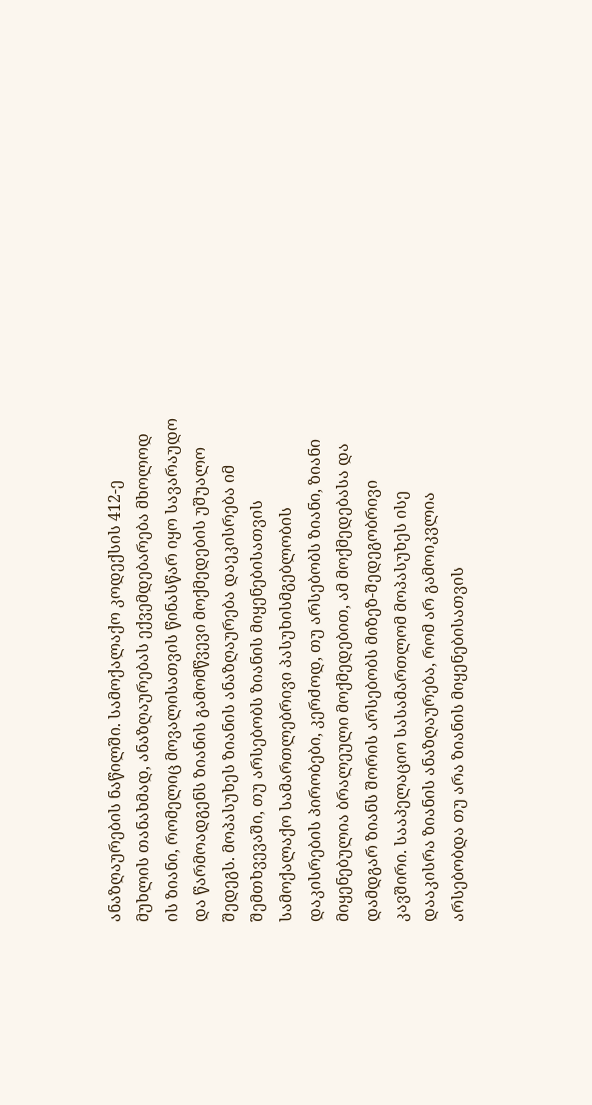ანაზღაურების ნაწილში. სამოქალაქო კოდექსის 412-ე მუხლის თანახმად, ანაზღაურებას ექვემდებარება მხოლოდ ის ზიანი, რომელიც მოვალისათვის წინასწარ იყო სავარაუდო და წარმოადგენს ზიანის გამომწვევი მოქმედების უშუალო შედეგს. მოპასუხეს ზიანის ანაზღაურება დაეკისრება იმ შემთხვევაში, თუ არსებობს ზიანის მიყენებისათვის სამოქალაქო სამართლებრივი პასუხისმგებლობის დაკისრების პირობები, კერძოდ, თუ არსებობს ზიანი, ზიანი მიყენებულია ბრალეული მოქმედებით, ამ მოქმედებასა და დამდგარ ზიანს შორის არსებობს მიზეზ-შედეგობრივი კავშირი. სააპელაციო სასამართლომ მოპასუხეს ისე დააკისრა ზიანის ანაზღაურება, რომ არ გამოიკვლია არსებობდა თუ არა ზიანის მიყენებისათვის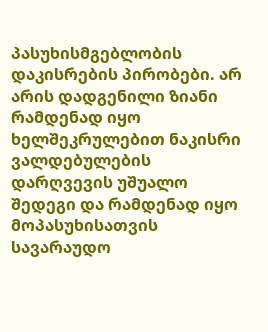პასუხისმგებლობის დაკისრების პირობები. არ არის დადგენილი ზიანი რამდენად იყო ხელშეკრულებით ნაკისრი ვალდებულების დარღვევის უშუალო შედეგი და რამდენად იყო მოპასუხისათვის სავარაუდო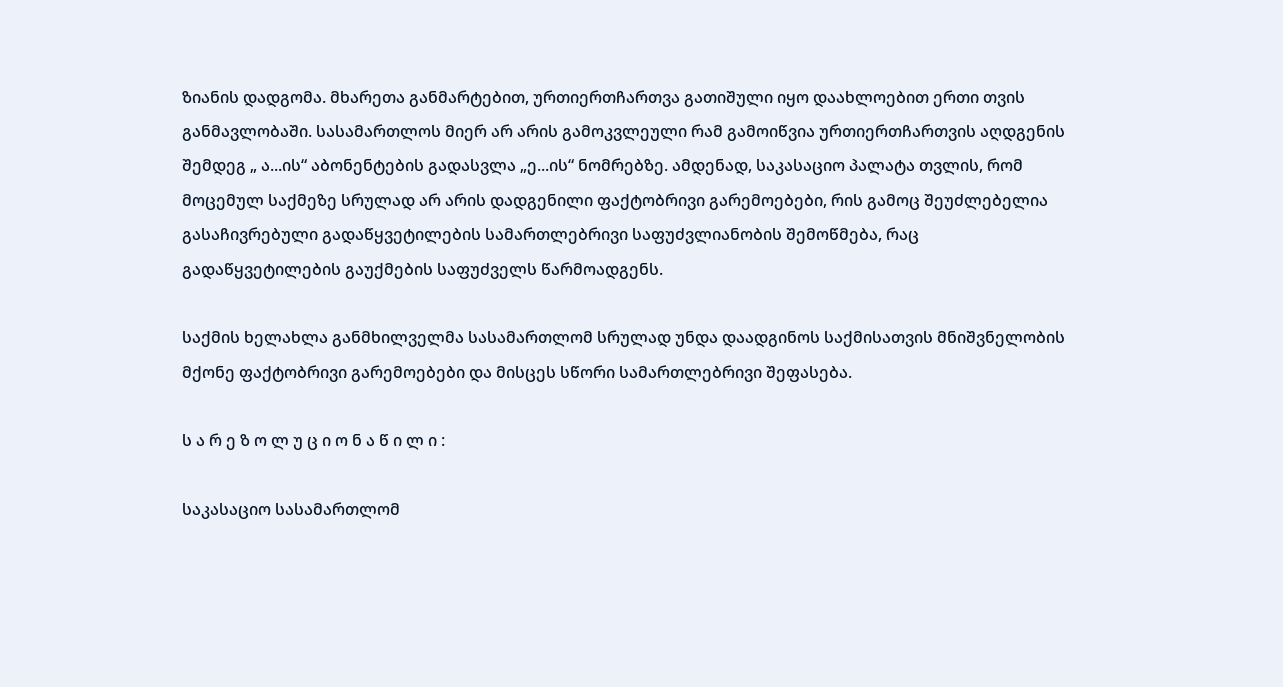ზიანის დადგომა. მხარეთა განმარტებით, ურთიერთჩართვა გათიშული იყო დაახლოებით ერთი თვის განმავლობაში. სასამართლოს მიერ არ არის გამოკვლეული რამ გამოიწვია ურთიერთჩართვის აღდგენის შემდეგ „ ა...ის“ აბონენტების გადასვლა „ე...ის“ ნომრებზე. ამდენად, საკასაციო პალატა თვლის, რომ მოცემულ საქმეზე სრულად არ არის დადგენილი ფაქტობრივი გარემოებები, რის გამოც შეუძლებელია გასაჩივრებული გადაწყვეტილების სამართლებრივი საფუძვლიანობის შემოწმება, რაც გადაწყვეტილების გაუქმების საფუძველს წარმოადგენს.

საქმის ხელახლა განმხილველმა სასამართლომ სრულად უნდა დაადგინოს საქმისათვის მნიშვნელობის მქონე ფაქტობრივი გარემოებები და მისცეს სწორი სამართლებრივი შეფასება.

ს ა რ ე ზ ო ლ უ ც ი ო ნ ა წ ი ლ ი :

საკასაციო სასამართლომ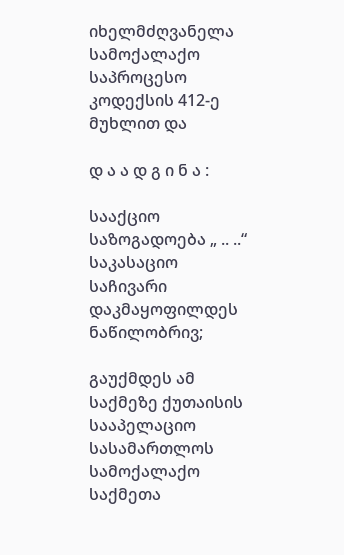იხელმძღვანელა სამოქალაქო საპროცესო კოდექსის 412-ე მუხლით და

დ ა ა დ გ ი ნ ა :

სააქციო საზოგადოება „ .. ..“ საკასაციო საჩივარი დაკმაყოფილდეს ნაწილობრივ;

გაუქმდეს ამ საქმეზე ქუთაისის სააპელაციო სასამართლოს სამოქალაქო საქმეთა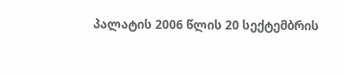პალატის 2006 წლის 20 სექტემბრის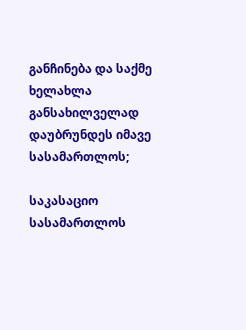განჩინება და საქმე ხელახლა განსახილველად დაუბრუნდეს იმავე სასამართლოს;

საკასაციო სასამართლოს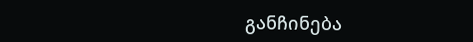განჩინება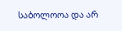საბოლოოა და არ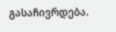გასაჩივრდება.